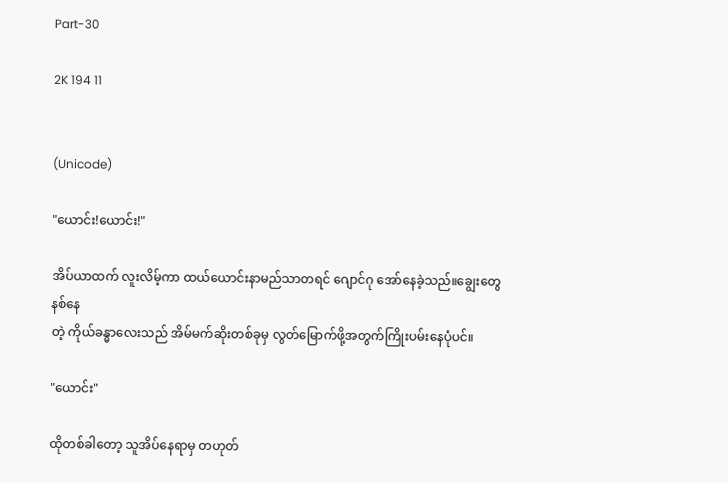Part-30

2K 194 11


(Unicode)

"ယောင်း!ယောင်း!"

အိပ်ယာထက် လူးလိမ့်ကာ ထယ်ယောင်းနာမည်သာတရင် ဂျောင်ဂု အော်နေခဲ့သည်။ချွေးတွေနစ်‌နေ
တဲ့ ကိုယ်ခန္ဓာလေးသည် အိမ်မက်ဆိုးတစ်ခုမှ လွတ်မြောက်ဖို့အတွက်ကြိုးပမ်းနေပုံပင်။

"ယောင်း"

ထိုတစ်ခါတော့ သူအိပ်နေရာမှ တဟုတ်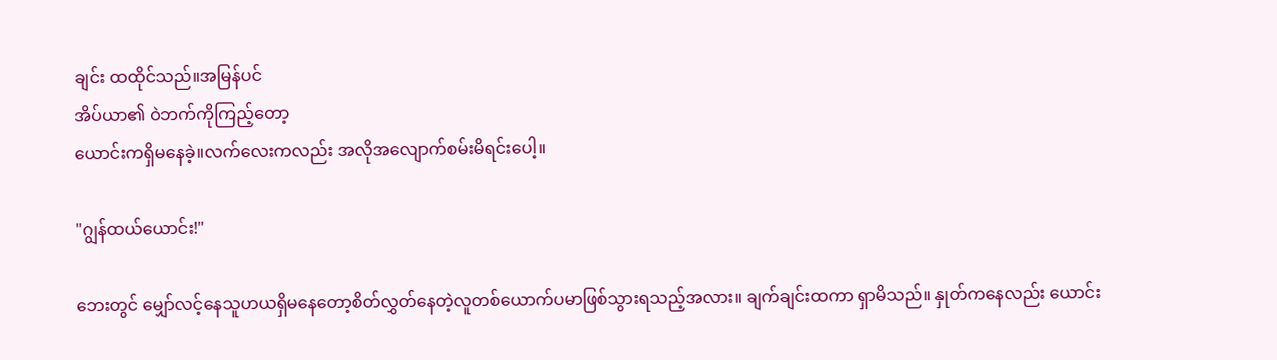ချင်း ထထိုင်သည်။အမြန်ပင်
အိပ်ယာ၏ ဝဲဘက်ကိုကြည့်တော့
ယောင်းကရှိမနေခဲ့။လက်လေးကလည်း အလိုအလျောက်စမ်းမိရင်းပေါ့။

"ဂျွန်ထယ်ယောင်း!"

ဘေးတွင် မျှော်လင့်နေသူဟယရှိမနေ‌တော့စိတ်လွှတ်နေတဲ့လူတစ်ယောက်ပမာဖြစ်သွားရသည့်အလား။ ချက်ချင်းထကာ ရှာမိသည်။ နှုတ်က‌နေလည်း ယောင်း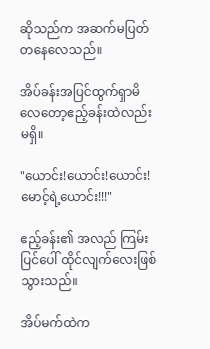ဆိုသည်က အဆက်မပြတ်တနေလေသည်။

အိပ်ခန်းအပြင်ထွက်ရှာမိလေတော့ဧည့်ခန်းထဲလည်းမရှိ။

"ယောင်း!ယောင်း!ယောင်း!မောင့်ရဲ့ယောင်း!!!"

ဧည့်ခန်း၏ အလည် ကြမ်းပြင်ပေါ် ထိုင်လျက်လေးဖြစ်သွားသည်။

အိပ်မက်ထဲက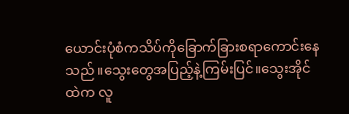ယောင်းပုံစံကသိပ်ကိုခြောက်ခြားစရာကောင်းနေသည်။သွေးတွေအပြည့်နဲ့ကြမ်းပြင်။သွေးအိုင်ထဲက လူ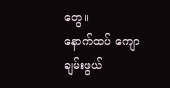တွေ။
နောက်ထပ် ကျောချမ်းဖွယ်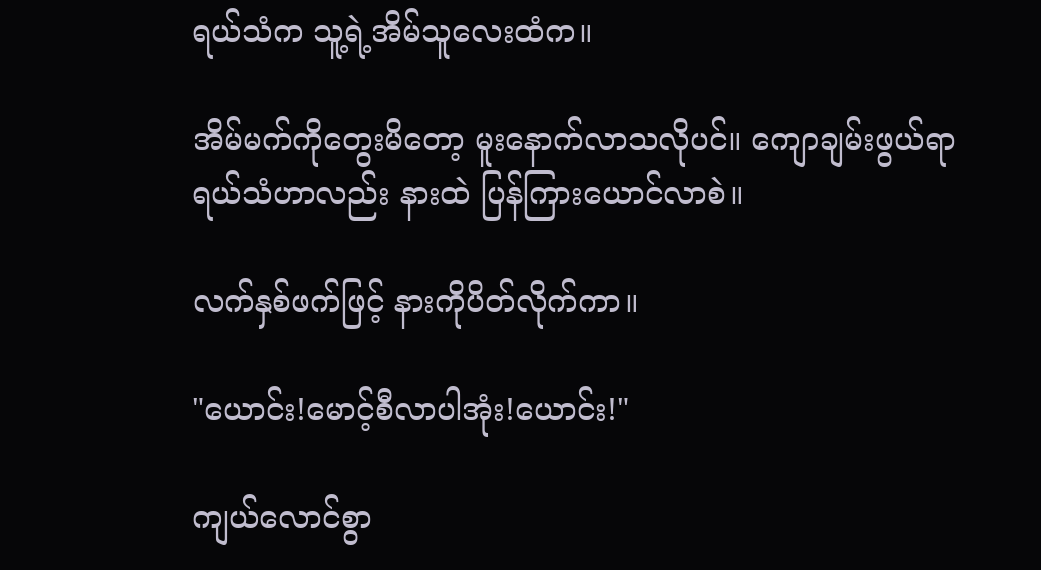ရယ်သံက သူ့ရဲ့အိမ်သူလေးထံက။

အိမ်မက်ကိုတွေးမိတော့ မူးနောက်လာသလိုပင်။ ကျောချမ်းဖွယ်ရာရယ်သံဟာလည်း နားထဲ ပြန်ကြားယောင်လာစဲ။

လက်နှစ်ဖက်ဖြင့် နားကိုပိတ်လိုက်ကာ။

"ယောင်း!မောင့်စီလာပါအုံး!ယောင်း!"

ကျယ်လောင်စွာ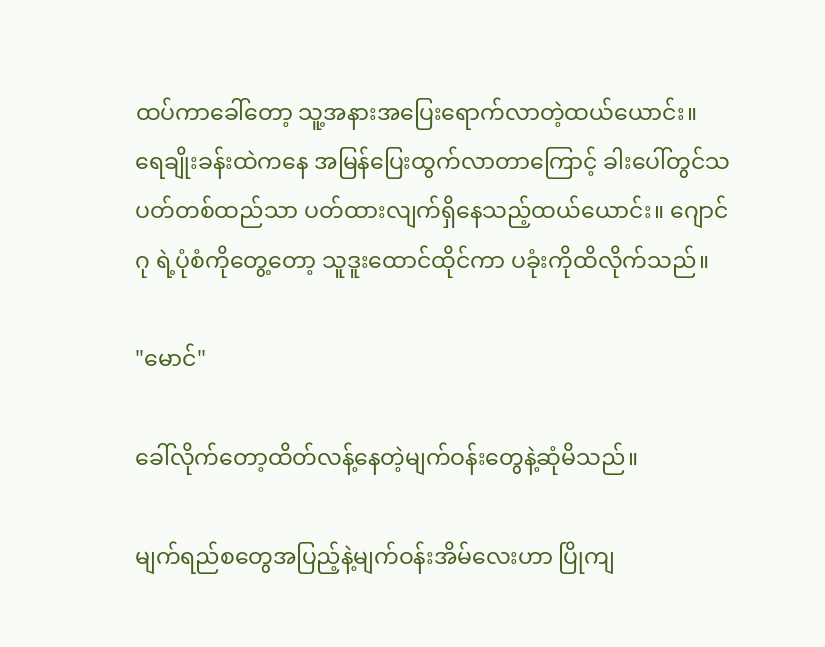ထပ်ကာခေါ်တော့ သူ့အနားအပြေးရောက်လာတဲ့ထယ်ယောင်း။ ရေချိုးခန်းထဲကနေ အမြန်ပြေးထွက်လာတာကြောင့် ခါးပေါ်တွင်သပတ်တစ်ထည်သာ ပတ်ထားလျက်ရှိနေသည့်ထယ်ယောင်း။ ဂျောင်ဂု ရဲ့ပုံစံကိုတွေ့တော့ သူဒူးထောင်ထိုင်ကာ ပခုံးကိုထိလိုက်သည်။

"မောင်"

ခေါ်လိုက်တော့ထိတ်လန့်နေတဲ့မျက်ဝန်းတွေနဲ့ဆုံမိသည်။

မျက်ရည်စတွေအပြည့်နဲ့မျက်ဝန်းအိမ်လေးဟာ ပြိုကျ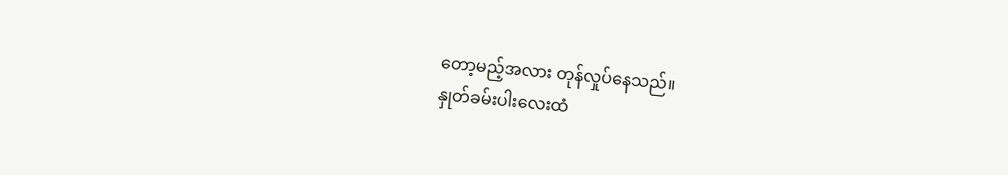တော့မည့်အလား တုန်လှုပ်နေသည်။
နှုတ်ခမ်းပါးလေးထံ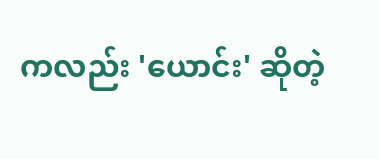ကလည်း 'ယောင်း' ဆိုတဲ့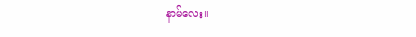နာမ်လေး။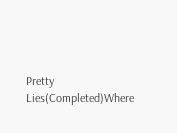Pretty Lies(Completed)Where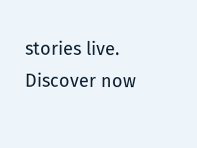stories live. Discover now